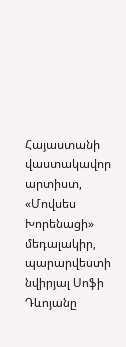Հայաստանի վաստակավոր արտիստ, «Մովսես Խորենացի» մեդալակիր, պարարվեստի նվիրյալ Սոֆի Դևոյանը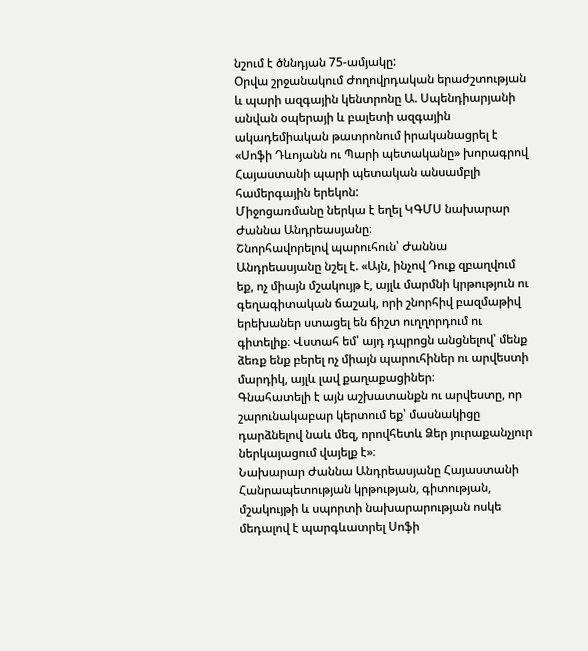նշում է ծննդյան 75-ամյակը:
Օրվա շրջանակում Ժողովրդական երաժշտության և պարի ազգային կենտրոնը Ա. Սպենդիարյանի անվան օպերայի և բալետի ազգային ակադեմիական թատրոնում իրականացրել է «Սոֆի Դևոյանն ու Պարի պետականը» խորագրով Հայաստանի պարի պետական անսամբլի համերգային երեկոն:
Միջոցառմանը ներկա է եղել ԿԳՄՍ նախարար Ժաննա Անդրեասյանը։
Շնորհավորելով պարուհուն՝ Ժաննա Անդրեասյանը նշել է. «Այն, ինչով Դուք զբաղվում եք, ոչ միայն մշակույթ է, այլև մարմնի կրթություն ու գեղագիտական ճաշակ, որի շնորհիվ բազմաթիվ երեխաներ ստացել են ճիշտ ուղղորդում ու գիտելիք։ Վստահ եմ՝ այդ դպրոցն անցնելով՝ մենք ձեռք ենք բերել ոչ միայն պարուհիներ ու արվեստի մարդիկ, այլև լավ քաղաքացիներ։
Գնահատելի է այն աշխատանքն ու արվեստը, որ շարունակաբար կերտում եք՝ մասնակիցը դարձնելով նաև մեզ, որովհետև Ձեր յուրաքանչյուր ներկայացում վայելք է»։
Նախարար Ժաննա Անդրեասյանը Հայաստանի Հանրապետության կրթության, գիտության, մշակույթի և սպորտի նախարարության ոսկե մեդալով է պարգևատրել Սոֆի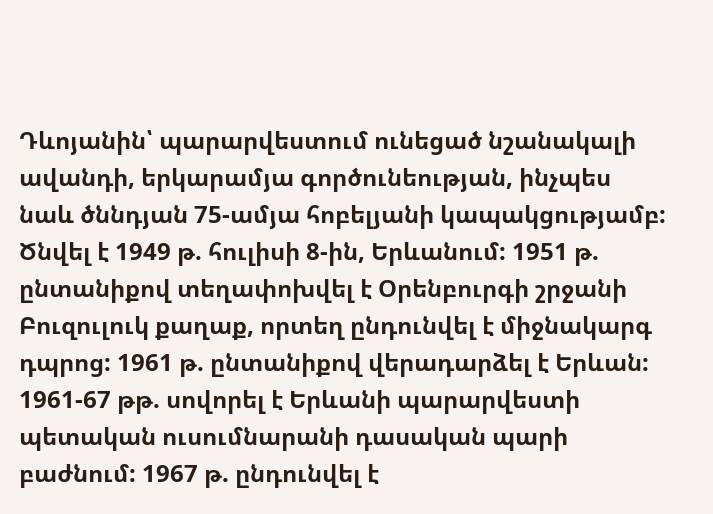Դևոյանին՝ պարարվեստում ունեցած նշանակալի ավանդի, երկարամյա գործունեության, ինչպես նաև ծննդյան 75-ամյա հոբելյանի կապակցությամբ:
Ծնվել է 1949 թ. հուլիսի 8-ին, Երևանում: 1951 թ. ընտանիքով տեղափոխվել է Օրենբուրգի շրջանի Բուզուլուկ քաղաք, որտեղ ընդունվել է միջնակարգ դպրոց: 1961 թ. ընտանիքով վերադարձել է Երևան: 1961-67 թթ. սովորել է Երևանի պարարվեստի պետական ուսումնարանի դասական պարի բաժնում: 1967 թ. ընդունվել է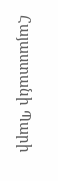Հայաստանի Պարի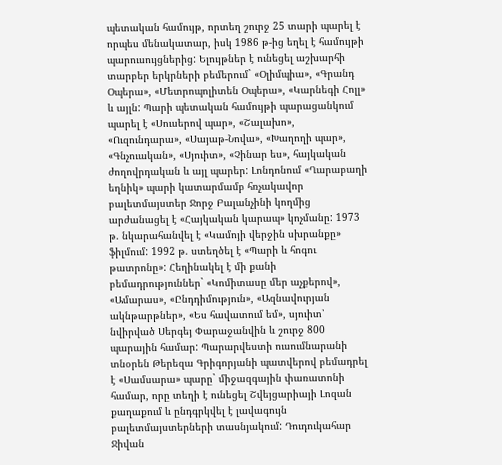պետական համույթ, որտեղ շուրջ 25 տարի պարել է որպես մենակատար, իսկ 1986 թ-ից եղել է համույթի պարուսույցներից: Ելույթներ է ունեցել աշխարհի տարբեր երկրների բեմերում` «Օլիմպիա», «Գրանդ Օպերա», «Մետրոպոլիտեն Օպերա», «Կարնեգի Հոլլ» և այլն: Պարի պետական համույթի պարացանկում պարել է «Սուսերով պար», «Շալախո», «Ուզունդարա», «Սայաթ-Նովա», «Խաղողի պար», «Գնչուական», «Սյուիտ», «Չինար ես», հայկական ժողովրդական և այլ պարեր: Լոնդոնում «Ղարաբաղի եղնիկ» պարի կատարմամբ հռչակավոր բալետմայստեր Ջորջ Բալանչինի կողմից արժանացել է «Հայկական կարապ» կոչմանը: 1973 թ. նկարահանվել է «Կամոյի վերջին սխրանքը» ֆիլմում: 1992 թ. ստեղծել է «Պարի և հոգու թատրոնը»: Հեղինակել է մի քանի բեմադրություններ` «Կոմիտասը մեր աչքերով», «Ամարաս», «Ընդդիմություն», «Ազնավուրյան ակնթարթներ», «Ես հավատում եմ», սյուիտ՝ նվիրված Սերգեյ Փարաջանվին և շուրջ 800 պարային համար: Պարարվեստի ուսումնարանի տնօրեն Թերեզա Գրիգորյանի պատվերով բեմադրել է «Սամսարա» պարը` միջազգային փառատոնի համար, որը տեղի է ունեցել Շվեյցարիայի Լոզան քաղաքում և ընդգրկվել է լավագույն բալետմայստերների տասնյակում: Դուդուկահար Ջիվան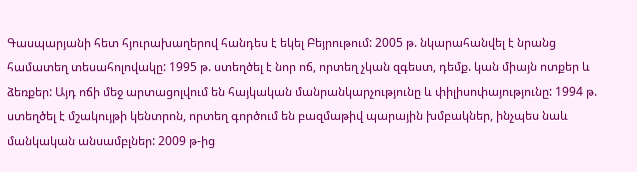Գասպարյանի հետ հյուրախաղերով հանդես է եկել Բեյրութում: 2005 թ. նկարահանվել է նրանց համատեղ տեսահոլովակը: 1995 թ. ստեղծել է նոր ոճ, որտեղ չկան զգեստ, դեմք. կան միայն ոտքեր և ձեռքեր: Այդ ոճի մեջ արտացոլվում են հայկական մանրանկարչությունը և փիլիսոփայությունը: 1994 թ. ստեղծել է մշակույթի կենտրոն, որտեղ գործում են բազմաթիվ պարային խմբակներ, ինչպես նաև մանկական անսամբլներ: 2009 թ-ից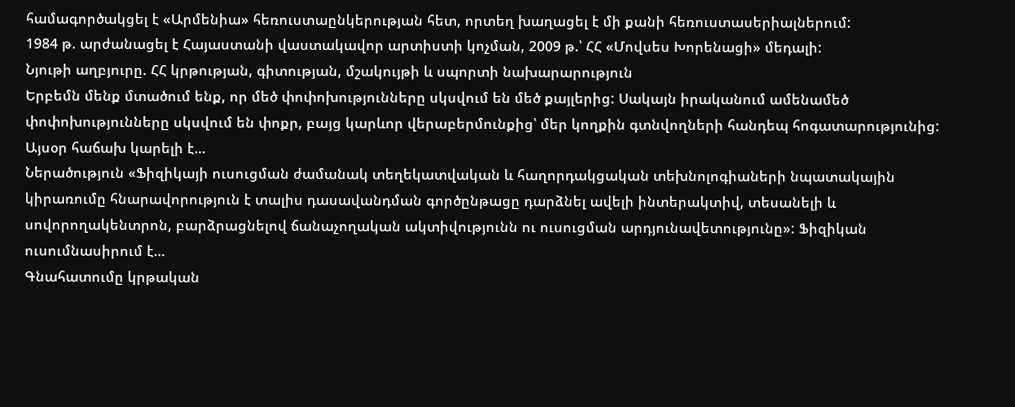համագործակցել է «Արմենիա» հեռուստաընկերության հետ, որտեղ խաղացել է մի քանի հեռուստասերիալներում:
1984 թ. արժանացել է Հայաստանի վաստակավոր արտիստի կոչման, 2009 թ.՝ ՀՀ «Մովսես Խորենացի» մեդալի:
Նյութի աղբյուրը. ՀՀ կրթության, գիտության, մշակույթի և սպորտի նախարարություն
Երբեմն մենք մտածում ենք, որ մեծ փոփոխությունները սկսվում են մեծ քայլերից: Սակայն իրականում ամենամեծ փոփոխությունները սկսվում են փոքր, բայց կարևոր վերաբերմունքից՝ մեր կողքին գտնվողների հանդեպ հոգատարությունից: Այսօր հաճախ կարելի է…
Ներածություն «Ֆիզիկայի ուսուցման ժամանակ տեղեկատվական և հաղորդակցական տեխնոլոգիաների նպատակային կիրառումը հնարավորություն է տալիս դասավանդման գործընթացը դարձնել ավելի ինտերակտիվ, տեսանելի և սովորողակենտրոն, բարձրացնելով ճանաչողական ակտիվությունն ու ուսուցման արդյունավետությունը»: Ֆիզիկան ուսումնասիրում է…
Գնահատումը կրթական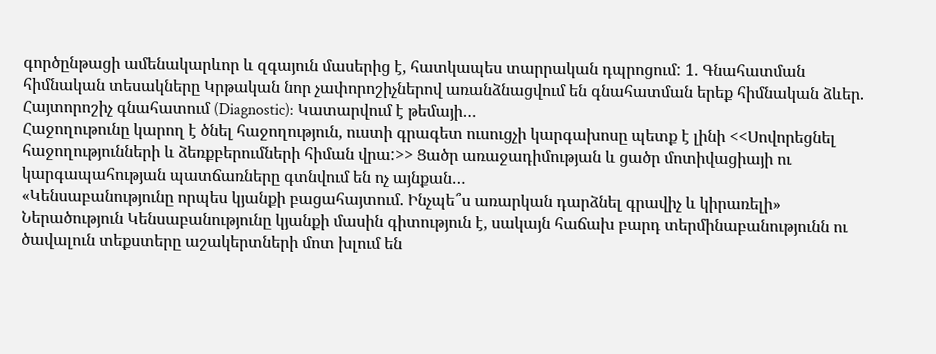գործընթացի ամենակարևոր և զգայուն մասերից է, հատկապես տարրական դպրոցում: 1. Գնահատման հիմնական տեսակները Կրթական նոր չափորոշիչներով առանձնացվում են գնահատման երեք հիմնական ձևեր. Հայտորոշիչ գնահատում (Diagnostic): Կատարվում է թեմայի…
Հաջողութունը կարող է ծնել հաջողություն, ուստի գրագետ ուսուցչի կարգախոսը պետք է լինի <<Սովորեցնել հաջողությունների և ձեռքբերումների հիման վրա:>> Ցածր առաջադիմության և ցածր մոտիվացիայի ու կարգապահության պատճառները գտնվում են ոչ այնքան…
«Կենսաբանությունը որպես կյանքի բացահայտում. Ինչպե՞ս առարկան դարձնել գրավիչ և կիրառելի» Ներածություն Կենսաբանությունը կյանքի մասին գիտություն է, սակայն հաճախ բարդ տերմինաբանությունն ու ծավալուն տեքստերը աշակերտների մոտ խլում են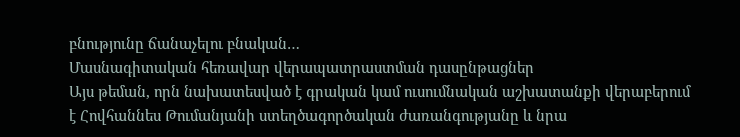բնությունը ճանաչելու բնական…
Մասնագիտական հեռավար վերապատրաստման դասընթացներ
Այս թեման, որն նախատեսված է գրական կամ ուսումնական աշխատանքի վերաբերում է Հովհաննես Թումանյանի ստեղծագործական ժառանգությանը և նրա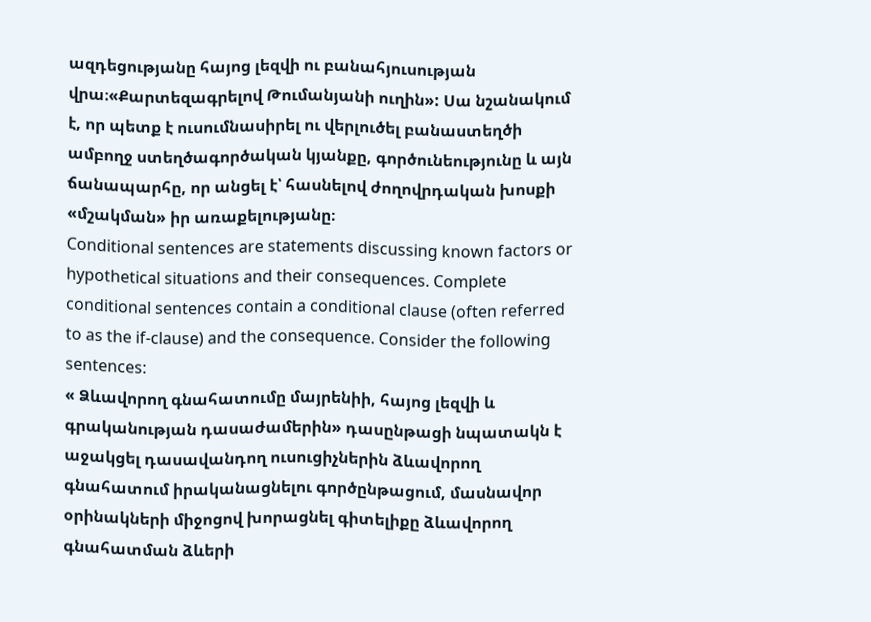ազդեցությանը հայոց լեզվի ու բանահյուսության վրա։«Քարտեզագրելով Թումանյանի ուղին»: Սա նշանակում է, որ պետք է ուսումնասիրել ու վերլուծել բանաստեղծի ամբողջ ստեղծագործական կյանքը, գործունեությունը և այն ճանապարհը, որ անցել է՝ հասնելով ժողովրդական խոսքի «մշակման» իր առաքելությանը։
Conditional sentences are statements discussing known factors or hypothetical situations and their consequences. Complete conditional sentences contain a conditional clause (often referred to as the if-clause) and the consequence. Consider the following sentences:
« Ձևավորող գնահատումը մայրենիի, հայոց լեզվի և գրականության դասաժամերին» դասընթացի նպատակն է աջակցել դասավանդող ուսուցիչներին ձևավորող գնահատում իրականացնելու գործընթացում, մասնավոր օրինակների միջոցով խորացնել գիտելիքը ձևավորող գնահատման ձևերի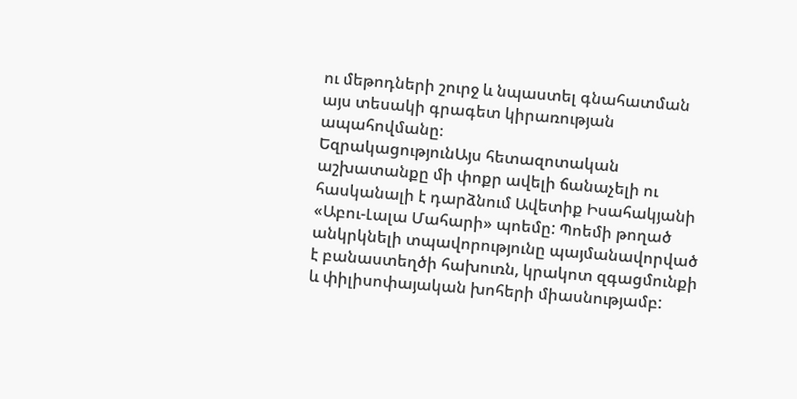ու մեթոդների շուրջ և նպաստել գնահատման այս տեսակի գրագետ կիրառության ապահովմանը։
ԵզրակացությունԱյս հետազոտական աշխատանքը մի փոքր ավելի ճանաչելի ու հասկանալի է դարձնում Ավետիք Իսահակյանի «Աբու-Լալա Մահարի» պոեմը: Պոեմի թողած անկրկնելի տպավորությունը պայմանավորված է բանաստեղծի հախուռն, կրակոտ զգացմունքի և փիլիսոփայական խոհերի միասնությամբ: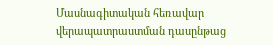Մասնագիտական հեռավար վերապատրաստման դասընթաց